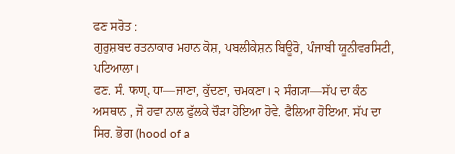ਫਣ ਸਰੋਤ :
ਗੁਰੁਸ਼ਬਦ ਰਤਨਾਕਾਰ ਮਹਾਨ ਕੋਸ਼, ਪਬਲੀਕੇਸ਼ਨ ਬਿਊਰੋ, ਪੰਜਾਬੀ ਯੂਨੀਵਰਸਿਟੀ, ਪਟਿਆਲਾ।
ਫਣ. ਸੰ. फण्. ਧਾ—ਜਾਣਾ, ਕੁੱਦਣਾ, ਚਮਕਣਾ। ੨ ਸੰਗ੍ਯਾ—ਸੱਪ ਦਾ ਕੰਠ ਅਸਥਾਨ , ਜੋ ਹਵਾ ਨਾਲ ਫੁੱਲਕੇ ਚੌੜਾ ਹੋਇਆ ਹੋਵੇ. ਫੈਲਿਆ ਹੋਇਆ. ਸੱਪ ਦਾ ਸਿਰ. ਭੋਗ (hood of a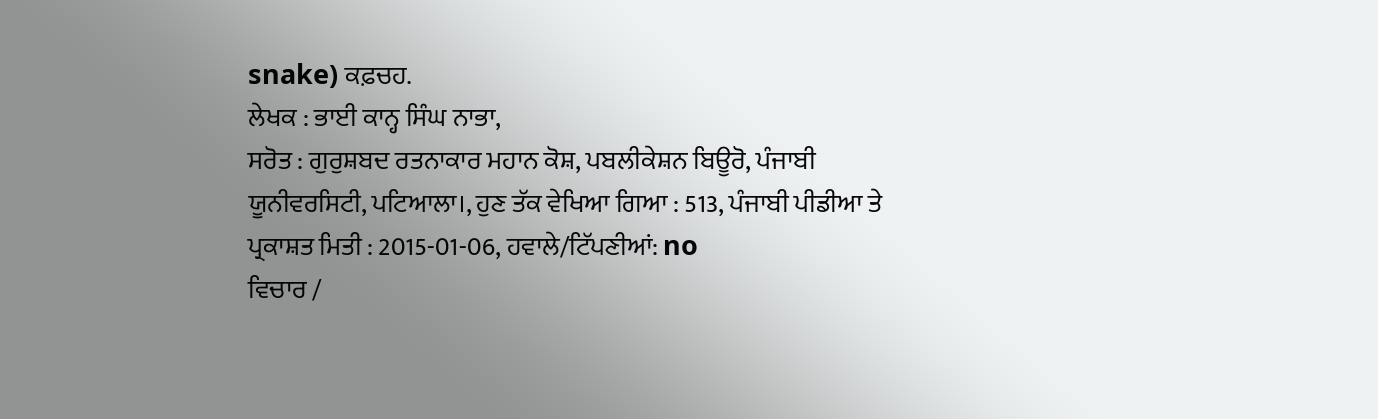snake) ਕਫ਼ਚਹ.
ਲੇਖਕ : ਭਾਈ ਕਾਨ੍ਹ ਸਿੰਘ ਨਾਭਾ,
ਸਰੋਤ : ਗੁਰੁਸ਼ਬਦ ਰਤਨਾਕਾਰ ਮਹਾਨ ਕੋਸ਼, ਪਬਲੀਕੇਸ਼ਨ ਬਿਊਰੋ, ਪੰਜਾਬੀ ਯੂਨੀਵਰਸਿਟੀ, ਪਟਿਆਲਾ।, ਹੁਣ ਤੱਕ ਵੇਖਿਆ ਗਿਆ : 513, ਪੰਜਾਬੀ ਪੀਡੀਆ ਤੇ ਪ੍ਰਕਾਸ਼ਤ ਮਿਤੀ : 2015-01-06, ਹਵਾਲੇ/ਟਿੱਪਣੀਆਂ: no
ਵਿਚਾਰ /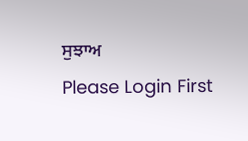ਸੁਝਾਅ
Please Login First